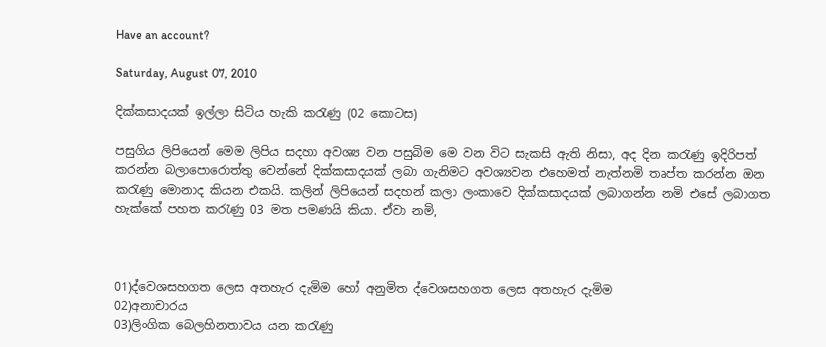Have an account?

Saturday, August 07, 2010

දික්කසාදයක් ඉල්ලා සිටිය හැකි කරැණු (02 කොටස)

පසුගිය ලිපියෙන් මෙම ලිපිය සදහා අවශ්‍ය වන පසුබිම මෙ වන විට සැකසි ඇති නිසා, අද දින කරැණු ඉදිරිපත් කරන්න බලාපොරොත්තු වෙන්නේ දික්කසාදයක් ලබා ගැනිමට අවශ්‍යවන එහෙමත් නැත්නමි තෘප්ත කරන්න ඔන කරැණු මොනාද කියන එකයි. කලින් ලිපියෙන් සදහන් කලා ලංකාවෙ දික්කසාදයක් ලබාගන්න නමි එසේ ලබාගත හැක්කේ පහත කරැණු 03 මත පමණයි කියා. ඒවා නමි,



01)ද්වෙශසහගත ලෙස අතහැර දැමිම හෝ අනුමිත ද්වෙශසහගත ලෙස අතහැර දැමිම
02)අනාචාරය
03)ලිංගික බෙලහිනතාවය යන කරැණු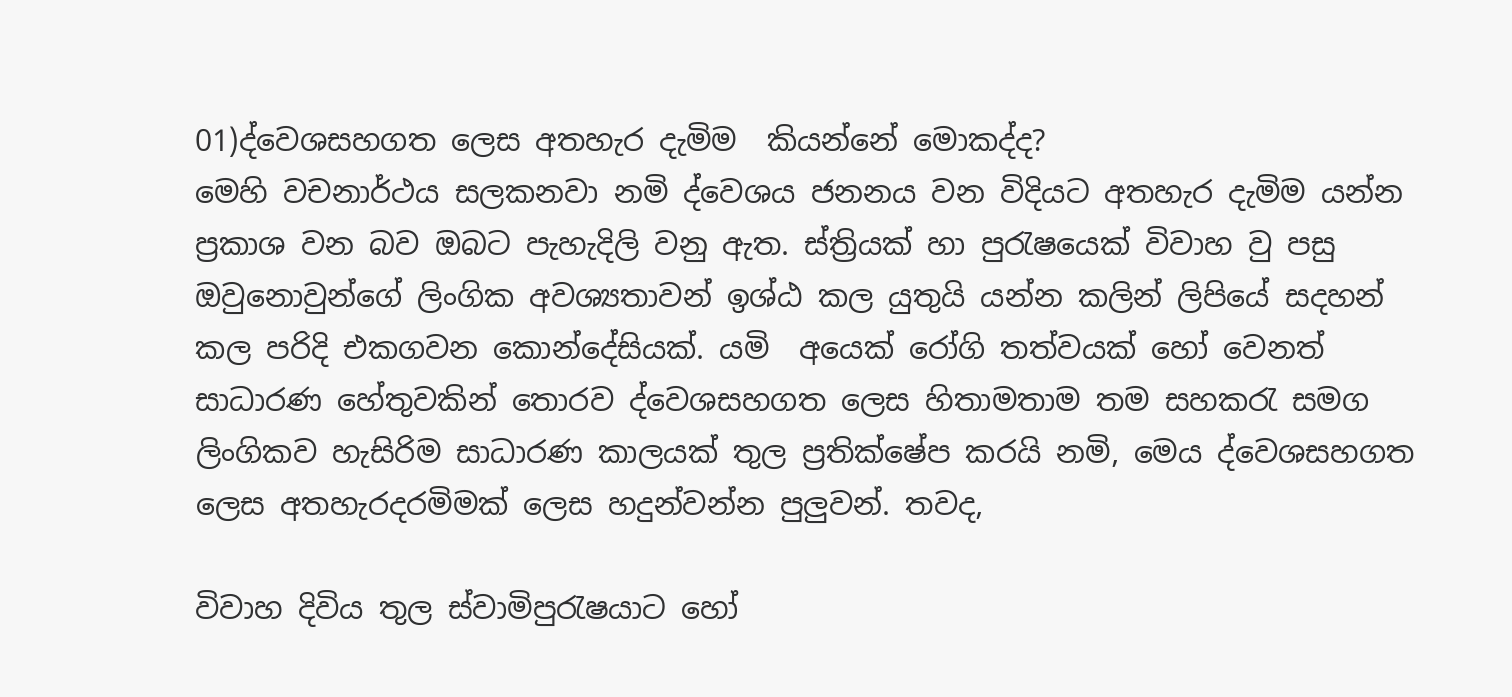01)ද්වෙශසහගත ලෙස අතහැර දැමිම  කියන්නේ මොකද්ද?
මෙහි වචනාර්ථය සලකනවා නමි ද්වෙශය ජනනය වන විදියට අතහැර දැමිම යන්න ප්‍රකාශ වන බව ඔබට පැහැදිලි වනු ඇත. ස්ත්‍රියක් හා පුරැෂයෙක් විවාහ වු පසු ඔවුනොවුන්ගේ ලිංගික අවශ්‍යතාවන් ඉශ්ඨ කල යුතුයි යන්න කලින් ලිපියේ සදහන් කල පරිදි එකගවන කොන්දේසියක්. යමි  අයෙක් ‍රෝගි තත්වයක් හෝ වෙනත් සාධාරණ හේතුවකින් තොරව ද්වෙශසහගත ලෙස හිතාමතාම තම සහකරැ සමග ලිංගිකව හැසිරිම සාධාරණ කාලයක් තුල ප්‍රතික්ෂේප කරයි නමි, මෙය ද්වෙශසහගත ලෙස අතහැරදරමිමක් ලෙස හදුන්වන්න පුලුවන්. තවද,

විවාහ දිවිය තුල ස්වාමිපුරැෂයාට හෝ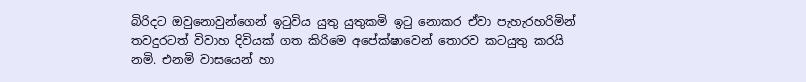බිරිදට ඔවුනොවුන්ගෙන් ඉටුවිය යුතු යුතුකමි ඉටු නොකර ඒවා පැහැරහරිමින් තවදුරටත් විවාහ දිවියක් ගත කිරිමෙ අපේක්ෂාවෙන් තොරව කටයුතු කරයි නමි. එනමි වාසයෙන් හා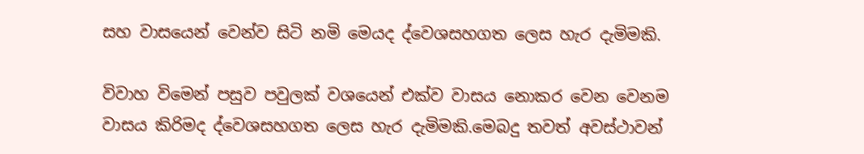සහ වාසයෙන් වෙන්ව සිටි නමි මෙයද ද්වෙශසහගත ලෙස හැර දැමිමකි.

විවාහ විමෙන් පසුව පවුලක් වශයෙන් එක්ව වාසය නොකර වෙන වෙනම වාසය කිරිමද ද්වෙශසහගත ලෙස හැර දැමිමකි.මෙබදු තවත් අවස්ථාවන්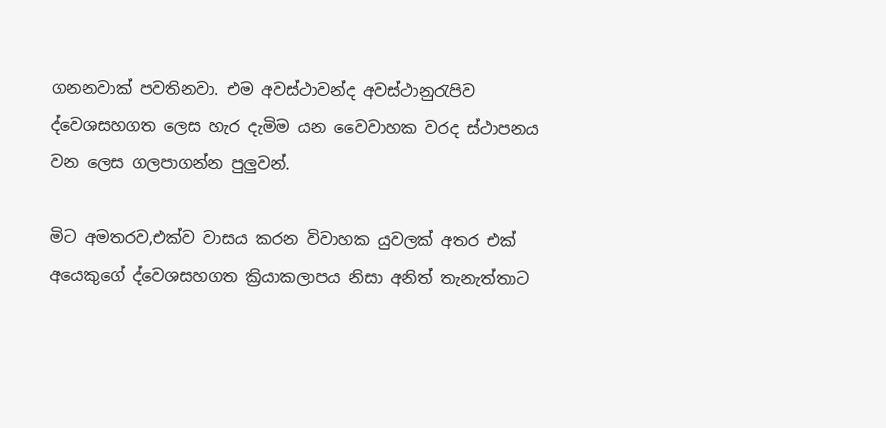ගනනවාක් පවතිනවා. එම අවස්ථාවන්ද අවස්ථානුරැපිව ද්වෙශසහගත ලෙස හැර දැමිම යන වෛවාහක වරද ස්ථාපනය වන ලෙස ගලපාගන්න පුලුවන්.

මිට අමතරව,එක්ව වාසය කරන විවාහක යුවලක් අතර එක් අයෙකුගේ ද්වෙශසහගත ක්‍රියාකලාපය නිසා අනිත් තැනැත්තාට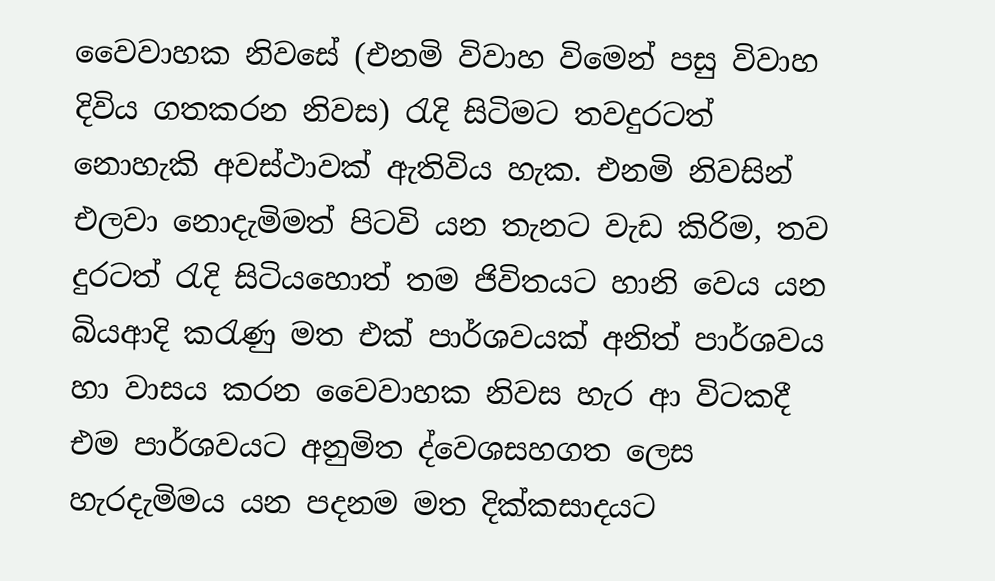වෛවාහක නිවසේ (එනමි විවාහ විමෙන් පසු විවාහ දිවිය ගතකරන නිවස) රැදි සිටිමට තවදුරටත් නොහැකි අවස්ථාවක් ඇතිවිය හැක. එනමි නිවසින් එලවා නොදැමිමත් පිටවි යන තැනට වැඩ කිරිම, තව දුරටත් රැදි සිටියහොත් තම ජිවිතයට හානි වෙය යන බියආදි කරැණු මත එක් පාර්ශවයක් අනිත් පාර්ශවය හා වාසය කරන වෛවාහක නිවස හැර ආ විටකදී එම පාර්ශවයට අනුමිත ද්වෙශසහගත ලෙස හැරදැමිමය යන පදනම මත දික්කසාදයට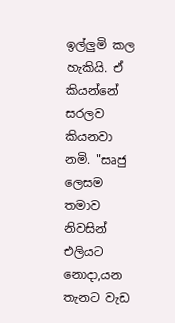ඉල්ලුමි කල හැකියි. ඒ කියන්නේ සරලව කියනවා නමි. "සෘජු ලෙසම තමාව නිවසින් එලියට නොදා,යන තැනට වැඩ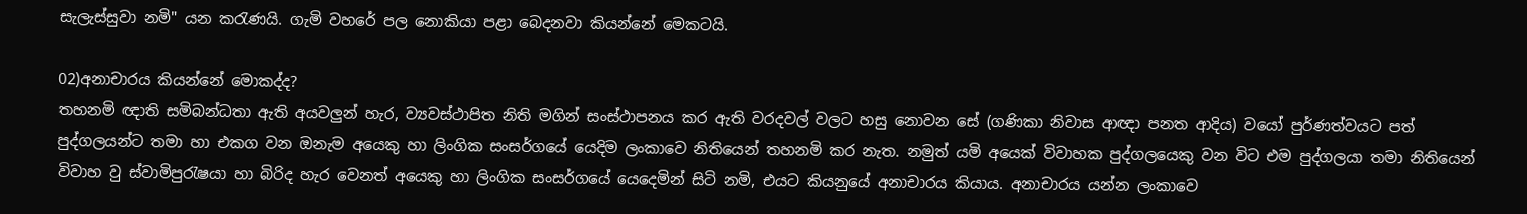සැලැස්සුවා නමි" යන කරැණයි. ගැමි වහරේ පල නොකියා පළා බෙදනවා කියන්නේ මෙකටයි.

02)අනාචාරය කියන්නේ මොකද්ද?
තහනමි ඥාති සමිබන්ධතා ඇති අයවලුන් හැර, ව්‍යවස්ථාපිත නිති මගින් සංස්ථාපනය කර ඇති වරදවල් වලට හසු නොවන සේ (ගණිකා නිවාස ආඥා පනත ආදිය) වයෝ පුර්ණත්වයට පත් පුද්ගලයන්ට තමා හා එකග වන ඔනැම අයෙකු හා ලිංගික සංසර්ගයේ යෙදිම ලංකාවෙ නිතියෙන් තහනමි කර නැත. නමුත් යමි අයෙක් විවාහක පුද්ගලයෙකු වන විට එම පුද්ගලයා තමා නිතියෙන් විවාහ වු ස්වාමිපුරැෂයා හා බිරිද හැර වෙනත් අයෙකු හා ලිංගික සංසර්ගයේ යෙදෙමින් සිටි නමි, එයට කියනුයේ අනාචාරය කියාය. අනාචාරය යන්න ලංකාවෙ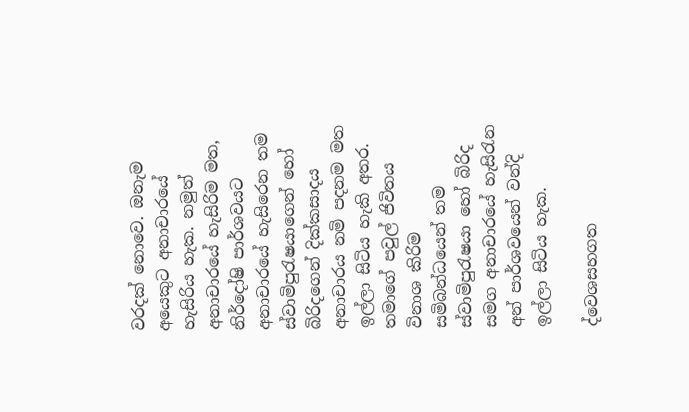වරදක් නොවෙ. ඔනැම අයෙකුට අනාචාරයේ හැසිරිය හැක. නමුත් අනාචාරයේ හැසිරිම මත, නිර්දෝෂි පාර්ශවයට අනාචාරයේ හැසිරෙන තම ස්වාමිපුරැෂයාගෙන් හෝ බිරිදගෙන් දික්කසාදය අනාචාරය නමි පදනම මත ඉල්ලා සිටිය හැකි අතර. තමාගේ පවුල් ජිවිතය විනාශ කිරිම සමිබන්ධයෙන් තම ස්වාමිපුරැෂයා හෝ බිරිද සමග අනාචාරයේ හැසිරැන අන් පාර්ශවයෙන් වන්දි ඉල්ලා සිටිය හැක.

ද්වෙශසහගත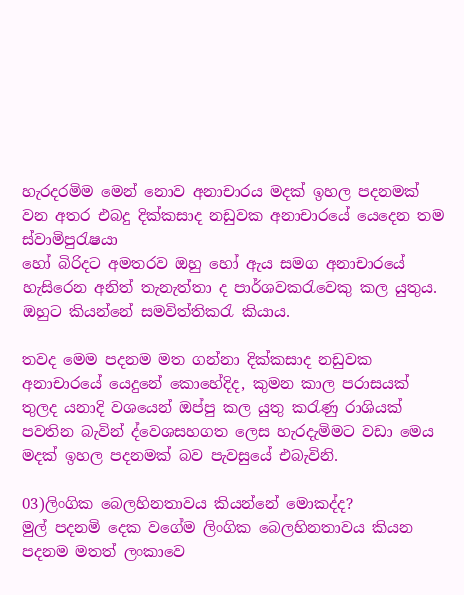හැරදරමිම මෙන් නොව අනාචාරය මදක් ඉහල පදනමක් වන අතර එබදු දික්කසාද නඩුවක අනාචාරයේ යෙදෙන තම ස්වාමිපුරැෂයා
හෝ බිරිදට අමතරව ඔහු හෝ ඇය සමග අනාචාරයේ හැසිරෙන අනිත් තැනැත්තා ද පාර්ශවකරැවෙකු කල යුතුය. ඔහුට කියන්නේ සමවිත්තිකරැ කියාය.

තවද මෙම පදනම මත ගන්නා දික්කසාද නඩුවක අනාචාරයේ යෙදුනේ කොහේදිද, කුමන කාල පරාසයක් තුලද යනාදි වශයෙන් ඔප්පු කල යුතු කරැණු රාශියක් පවතින බැවින් ද්වෙශසහගත ලෙස හැරදැමිමට වඩා මෙය මදක් ඉහල පදනමක් බව පැවසුයේ එබැවිනි.

03)ලිංගික බෙලහිනතාවය කියන්නේ මොකද්ද?
මුල් පදනමි දෙක වගේම ලිංගික බෙලහිනතාවය කියන පදනම මතත් ලංකාවෙ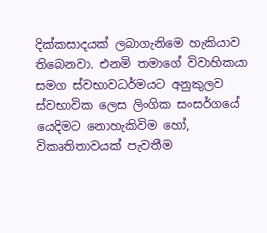දික්කසාදයක් ලබාගැනිමෙ හැකියාව තිබෙනවා. එනමි තමාගේ විවාහිකයා සමග ස්වභාවධර්මයට අනුකුලව ස්වභාවික ලෙස ලිංගික සංසර්ගයේ යෙදිමට නොහැකිවිම හෝ, විකෘතිතාවයක් පැවතීම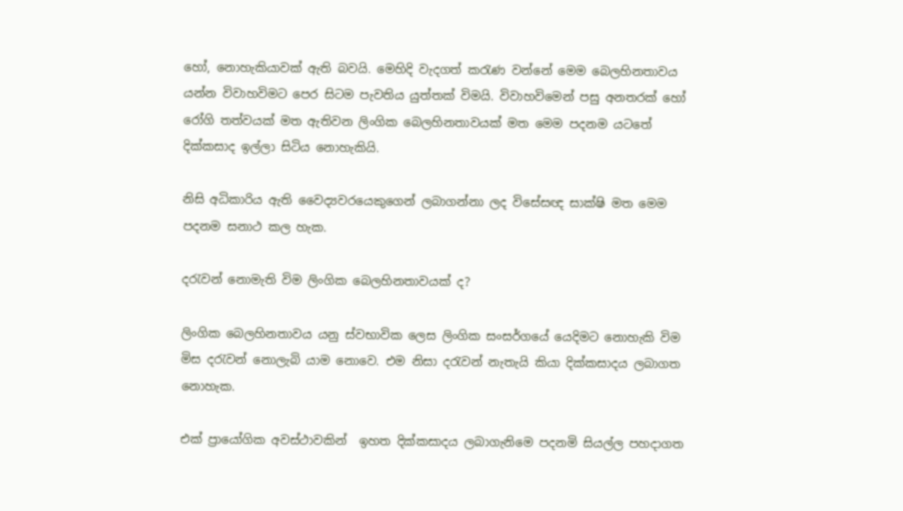හෝ, නොහැකියාවක් ඇති බවයි. මෙහිදි වැදගත් කරැණ වන්නේ මෙම බෙලහිනතාවය යන්න විවාහවිමට පෙර සිටම පැවතිය යුත්තක් විමයි. විවාහවිමෙන් පසු අනතරක් හෝ රෝගි තත්වයක් මත ඇතිවන ලිංගික බෙලහිනතාවයක් මත මෙම පදනම යටතේ දික්කසාද ඉල්ලා සිටිය නොහැකියි.

නිසි අධිකාරිය ඇති වෛද්‍යවරයෙකුගෙන් ලබාගන්නා ලද විසේසඥ සාක්ෂි මත මෙම පදනම සනාථ කල හැක.

දරැවන් නොමැති විම ලිංගික බෙලහිනතාවයක් ද?

ලිංගික බෙලහිනතාවය යනු ස්වභාවික ලෙස ලිංගික සංසර්ගයේ යෙදිමට නොහැකි විම මිස දරැවන් නොලැබි යාම නොවෙ. එම නිසා දරැවන් නැතැයි කියා දික්කසාදය ලබාගත නොහැක.

එක් ප්‍රායෝගික අවස්ථාවකින්  ඉහත දික්කසාදය ලබාගැනිමෙ පදනමි සියල්ල පහදාගත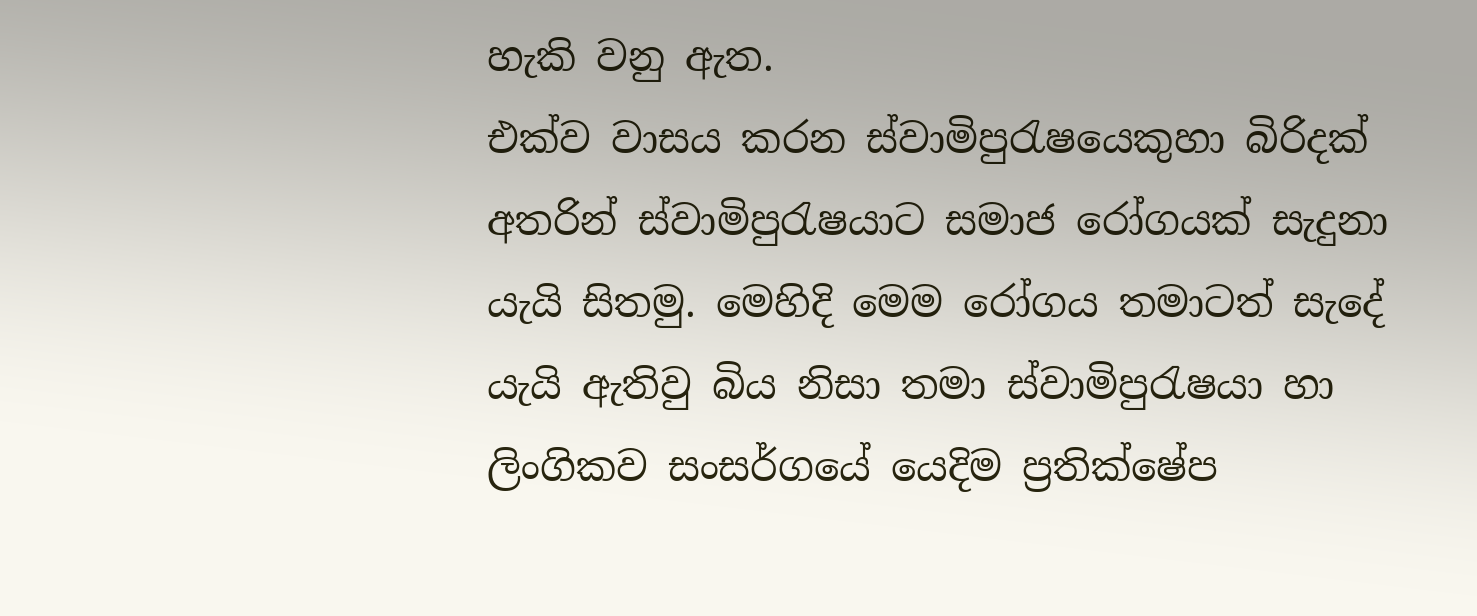හැකි වනු ඇත.
එක්ව වාසය කරන ස්වාමිපුරැෂයෙකුහා බිරිදක් අතරින් ස්වාමිපුරැෂයාට සමාජ රෝගයක් සැදුනා යැයි සිතමු. මෙහිදි මෙම රෝගය තමාටත් සැදේ යැයි ඇතිවු බිය නිසා තමා ස්වාමිපුරැෂයා හා ලිංගිකව සංසර්ගයේ යෙදිම ප්‍රතික්ෂේප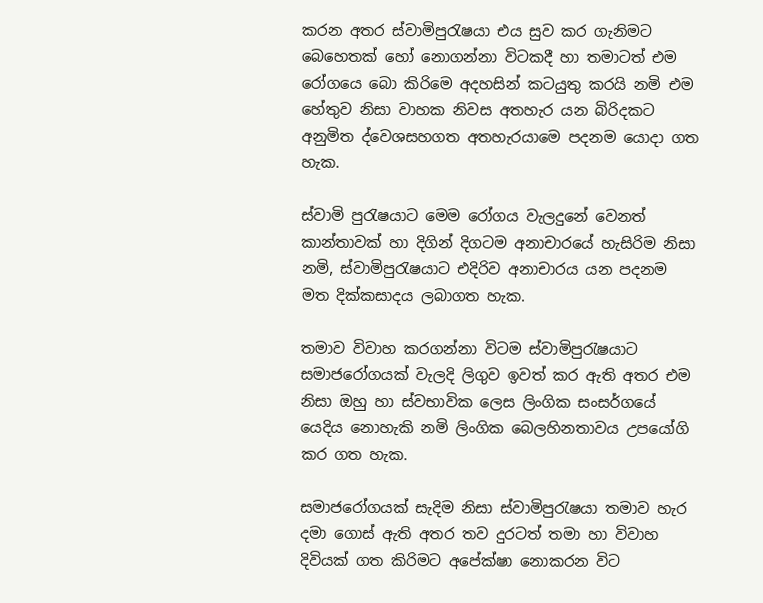කරන අතර ස්වාමිපුරැෂයා එය සුව කර ගැනිමට බෙහෙතක් හෝ නොගන්නා විටකදී හා තමාටත් එම රෝගයෙ බො කිරිමෙ අදහසින් කටයුතු කරයි නමි එම හේතුව නිසා වාහක නිවස අතහැර යන බිරිදකට අනුමිත ද්වෙශසහගත අතහැරයාමෙ පදනම යොදා ගත හැක.

ස්වාමි පුරැෂයාට මෙම රෝගය වැලදුනේ වෙනත් කාන්තාවක් හා දිගින් දිගටම අනාචාරයේ හැසිරිම නිසා නමි, ස්වාමිපුරැෂයාට එදිරිව අනාචාරය යන පදනම මත දික්කසාදය ලබාගත හැක.

තමාව විවාහ කරගන්නා විටම ස්වාමිපුරැෂයාට සමාජරෝගයක් වැලදි ලිගුව ඉවත් කර ඇති අතර එම නිසා ඔහු හා ස්වභාවික ලෙස ලිංගික සංසර්ගයේ යෙදිය නොහැකි නමි ලිංගික බෙලහිනතාවය උපයෝගි කර ගත හැක.

සමාජරෝගයක් සැදිම නිසා ස්වාමිපුරැෂයා තමාව හැර දමා ගොස් ඇති අතර තව දුරටත් තමා හා විවාහ දිවියක් ගත කිරිමට අපේක්ෂා නොකරන විට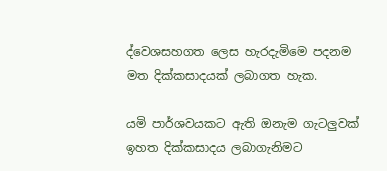ද්වෙශසහගත ලෙස හැරදැමිමෙ පදනම මත දික්කසාදයක් ලබාගත හැක.

යමි පාර්ශවයකට ඇති ඔනැම ගැටලුවක් ඉහත දික්කසාදය ලබාගැනිමට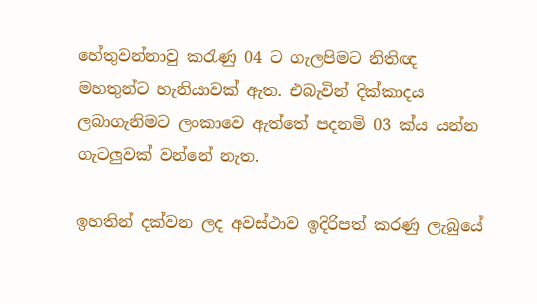හේතුවන්නාවු කරැණු 04 ට ගැලපිමට නිතිඥ මහතුන්ට හැනියාවක් ඇත. එබැවින් දික්කාදය ලබාගැනිමට ලංකාවෙ ඇත්තේ පදනමි 03 ක්ය යන්න ගැටලුවක් වන්නේ නැත.

ඉහතින් දක්වන ලද අවස්ථාව ඉදිරිපත් කරණු ලැබුයේ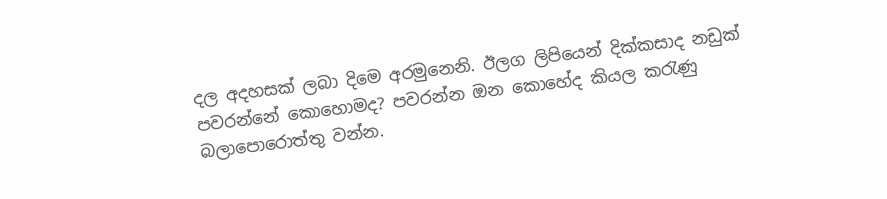දල අදහසක් ලබා දිමෙ අරමුනෙනි. ඊලග ලිපියෙන් දික්කසාද නඩුක් පවරන්නේ කොහොමද? පවරන්න ඔන කොහේද කියල කරැණු බලාපොරොත්තු වන්න.